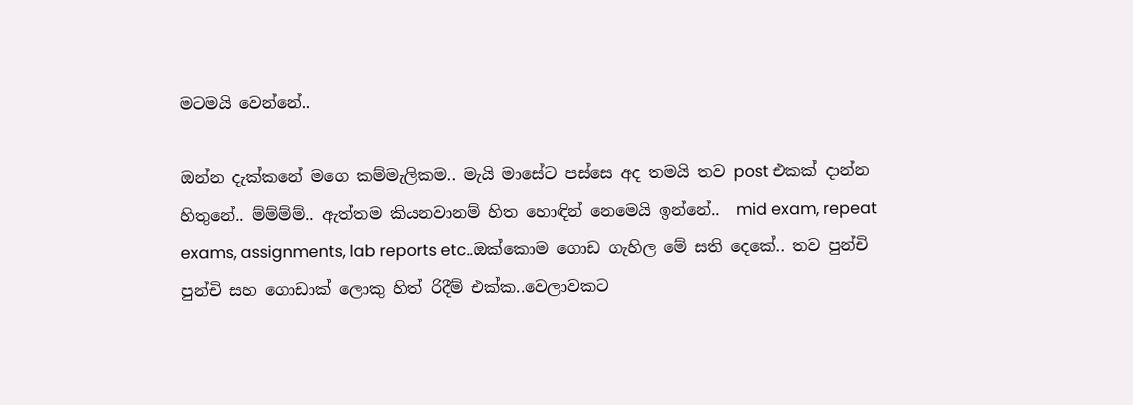මටමයි වෙන්නේ..

ඔන්න දැක්කනේ මගෙ කම්මැලිකම.. මැයි මාසේට පස්සෙ අද තමයි තව post එකක් දාන්න හිතුනේ.. ම්ම්ම්ම්.. ඇත්තම කියනවානම් හිත හොඳින් නෙමෙයි ඉන්නේ..  mid exam, repeat exams, assignments, lab reports etc..ඔක්කොම ගොඩ ගැහිල මේ සති දෙකේ.. තව පුන්චි පුන්චි සහ ගොඩාක් ලොකු හිත් රිදීම් එක්ක..වෙලාවකට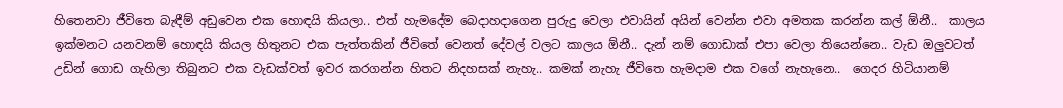හිතෙනවා ජීවිතෙ බැඳීම් අඩුවෙන එක හොඳයි කියලා.. එත් හැමදේම බෙදාහදාගෙන පුරුදු වෙලා එවායින් අයින් වෙන්න එවා අමතක කරන්න කල් ඕනී..  කාලය ඉක්මනට යනවනම් හොඳයි කියල හිතුනට එක පැත්තකින් ජීවිතේ වෙනත් දේවල් වලට කාලය ඕනී.. දැන් නම් ගොඩාක් එපා වෙලා තියෙන්නෙ.. වැඩ ඔලුවටත් උඩින් ගොඩ ගැහිලා තිබුනට එක වැඩක්වත් ඉවර කරගන්න හිතට නිදහසක් නැහැ.. කමක් නැහැ ජීවිතෙ හැමදාම එක වගේ නැහැනෙ..  ගෙදර හිටියානම්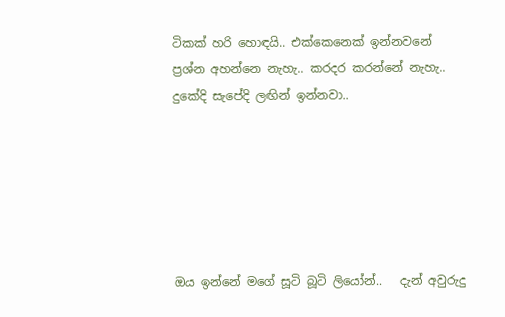ටිකක් හරි හොඳයි.. එක්කෙනෙක් ඉන්නවනේ ප්‍රශ්න අහන්නෙ නැහැ.. කරදර කරන්නේ නැහැ.. දුකේදි සැපේදි ලඟින් ඉන්නවා..






ඔය ඉන්නේ මගේ සූටි බූටි ලියෝන්..   දැන් අවුරුදු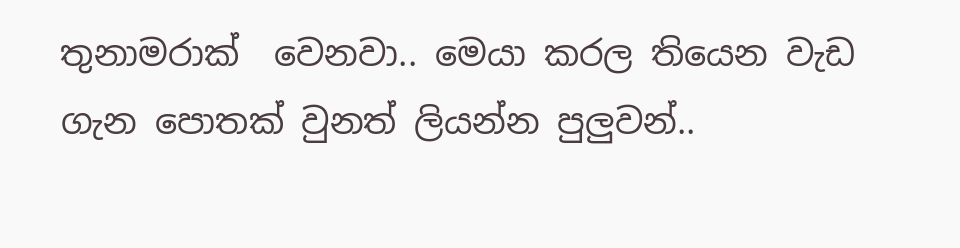තුනාමරාක්  වෙනවා.. මෙයා කරල තියෙන වැඩ ගැන පොතක් වුනත් ලියන්න පුලුවන්..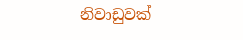නිවාඩුවක්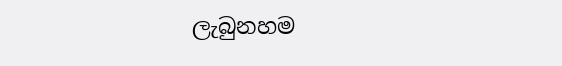ලැබුනහම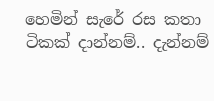හෙමින් සැරේ රස කතා ටිකක් දාන්නම්.. දැන්නම්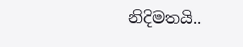නිදිමතයි..